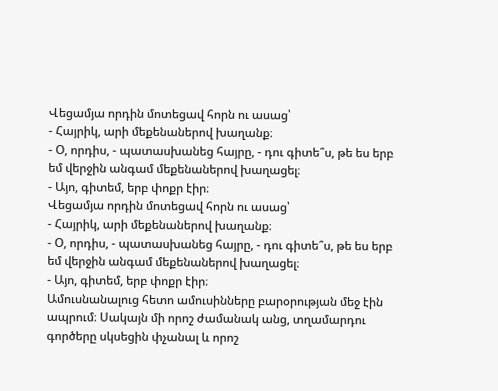Վեցամյա որդին մոտեցավ հորն ու ասաց՝
- Հայրիկ, արի մեքենաներով խաղանք։
- Օ, որդիս, - պատասխանեց հայրը, - դու գիտե՞ս, թե ես երբ եմ վերջին անգամ մեքենաներով խաղացել։
- Այո, գիտեմ, երբ փոքր էիր։
Վեցամյա որդին մոտեցավ հորն ու ասաց՝
- Հայրիկ, արի մեքենաներով խաղանք։
- Օ, որդիս, - պատասխանեց հայրը, - դու գիտե՞ս, թե ես երբ եմ վերջին անգամ մեքենաներով խաղացել։
- Այո, գիտեմ, երբ փոքր էիր։
Ամուսնանալուց հետո ամուսինները բարօրության մեջ էին ապրում։ Սակայն մի որոշ ժամանակ անց, տղամարդու գործերը սկսեցին փչանալ և որոշ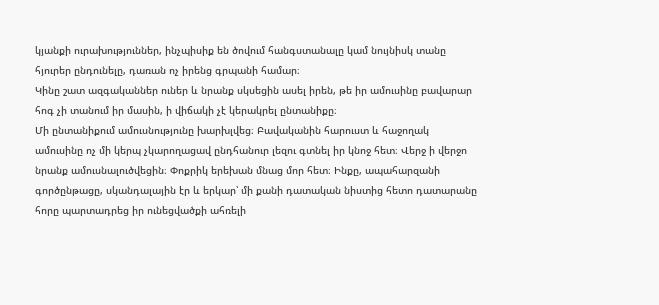կյանքի ուրախություններ, ինչպիսիք են ծովում հանգստանալը կամ նույնիսկ տանը հյուրեր ընդունելը, դառան ոչ իրենց գրպանի համար։
Կինը շատ ազգականներ ուներ և նրանք սկսեցին ասել իրեն, թե իր ամուսինը բավարար հոգ չի տանում իր մասին, ի վիճակի չէ կերակրել ընտանիքը։
Մի ընտանիքում ամուսնությունը խարխլվեց։ Բավականին հարուստ և հաջողակ ամուսինը ոչ մի կերպ չկարողացավ ընդհանուր լեզու գտնել իր կնոջ հետ։ Վերջ ի վերջո նրանք ամուսնալուծվեցին։ Փոքրիկ երեխան մնաց մոր հետ։ Ինքը, ապահարզանի գործընթացը, սկանդալային էր և երկար՝ մի քանի դատական նիստից հետո դատարանը հորը պարտադրեց իր ունեցվածքի ահռելի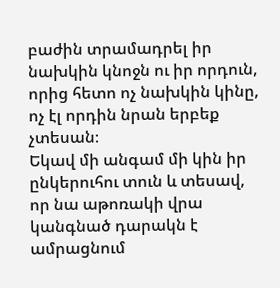բաժին տրամադրել իր նախկին կնոջն ու իր որդուն, որից հետո ոչ նախկին կինը, ոչ էլ որդին նրան երբեք չտեսան։
Եկավ մի անգամ մի կին իր ընկերուհու տուն և տեսավ, որ նա աթոռակի վրա կանգնած դարակն է ամրացնում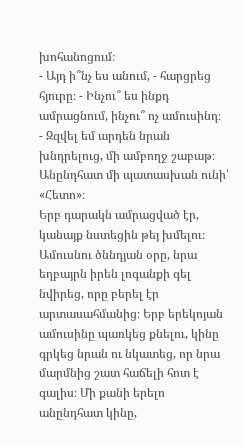խոհանոցում։
- Այդ ի՞նչ ես անում, - հարցրեց հյուրը։ - Ինչու՞ ես ինքդ ամրացնում, ինչու՞ ոչ ամուսինդ։
- Զզվել եմ արդեն նրան խնդրելուց, մի ամբողջ շաբաթ։ Անընդհատ մի պատասխան ունի՝ «Հետո»։
Երբ դարակն ամրացված էր, կանայք նստեցին թեյ խմելու։
Ամուսնու ծննդյան օրը, նրա եղբայրն իրեն լոգանքի գել նվիրեց, որը բերել էր արտասահմանից։ Երբ երեկոյան ամուսինը պառկեց քնելու, կինը գրկեց նրան ու նկատեց, որ նրա մարմնից շատ հաճելի հոտ է գալիս։ Մի քանի երելո անընդհատ կինը,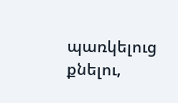պառկելուց քնելու,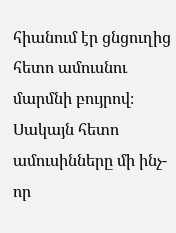հիանում էր ցնցուղից հետո ամուսնու մարմնի բույրով։
Սակայն հետո ամուսինները մի ինչ-որ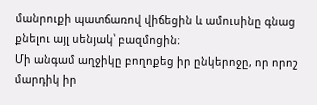մանրուքի պատճառով վիճեցին և ամուսինը գնաց քնելու այլ սենյակ՝ բազմոցին։
Մի անգամ աղջիկը բողոքեց իր ընկերոջը, որ որոշ մարդիկ իր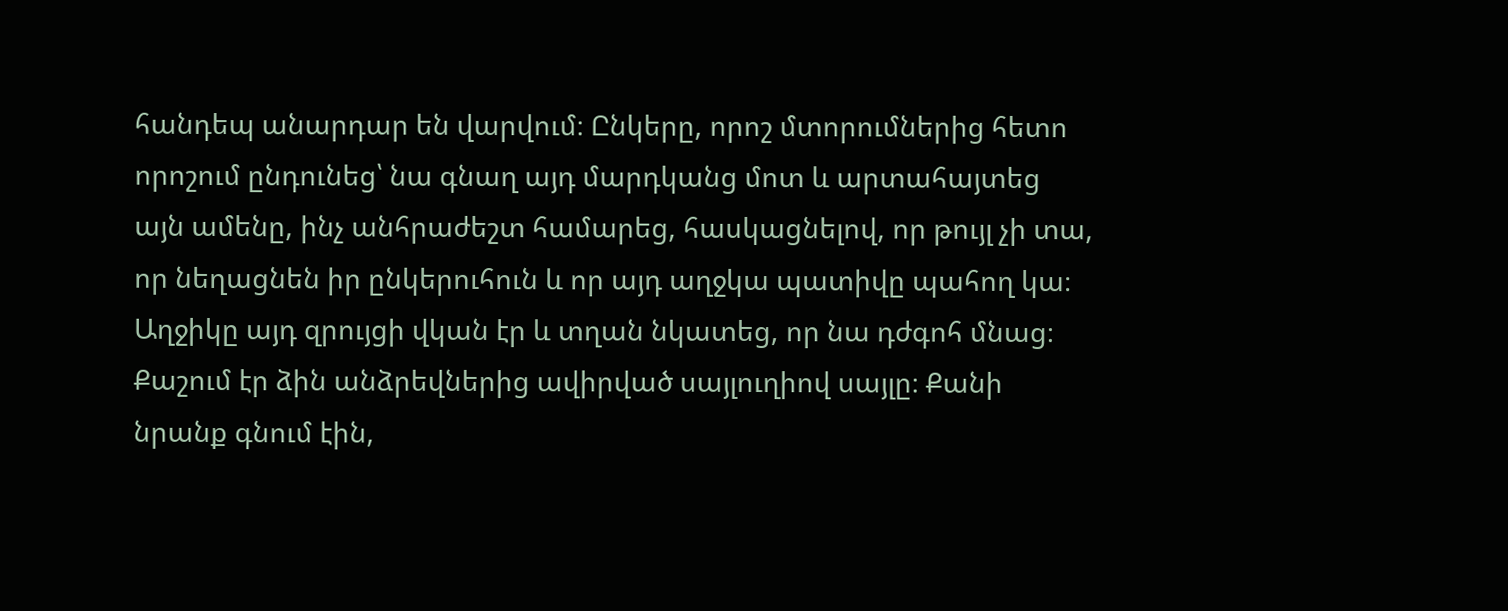հանդեպ անարդար են վարվում։ Ընկերը, որոշ մտորումներից հետո որոշում ընդունեց՝ նա գնաղ այդ մարդկանց մոտ և արտահայտեց այն ամենը, ինչ անհրաժեշտ համարեց, հասկացնելով, որ թույլ չի տա, որ նեղացնեն իր ընկերուհուն և որ այդ աղջկա պատիվը պահող կա։
Աղջիկը այդ զրույցի վկան էր և տղան նկատեց, որ նա դժգոհ մնաց։
Քաշում էր ձին անձրեվներից ավիրված սայլուղիով սայլը։ Քանի նրանք գնում էին,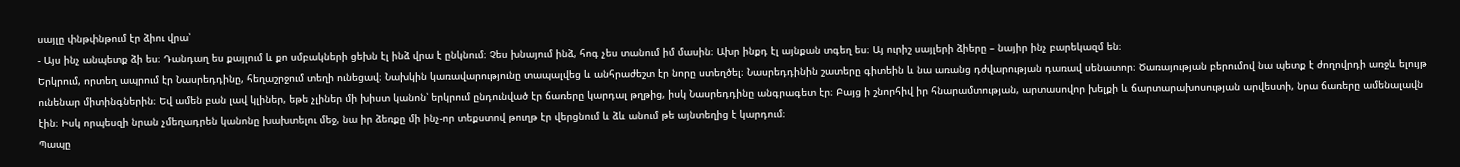սայլը փնթփնթում էր ձիու վրա՝
- Այս ինչ անպետք ձի ես։ Դանդաղ ես քայլում և քո սմբակների ցեխն էլ ինձ վրա է ընկնում։ Չես խնայում ինձ, հոգ չես տանում իմ մասին։ Ախր ինքդ էլ այնքան տգեղ ես։ Այ ուրիշ սայլերի ձիերը – նայիր ինչ բարեկազմ են։
Երկրում, որտեղ ապրում էր Նասրեդդինը, հեղաշրջում տեղի ունեցավ։ Նախկին կառավարությունը տապալվեց և անհրաժեշտ էր նորը ստեղծել։ Նասրեդդինին շատերը գիտեին և նա առանց դժվարության դառավ սենատոր։ Ծառայության բերումով նա պետք է ժողովրդի առջև ելույթ ունենար միտինգներին։ Եվ ամեն բան լավ կլիներ, եթե չլիներ մի խիստ կանոն՝ երկրում ընդունված էր ճառերը կարդալ թղթից, իսկ Նասրեդդինը անգրագետ էր։ Բայց ի շնորհիվ իր հնարամտության, արտասովոր խելքի և ճարտարախոսության արվեստի, նրա ճառերը ամենալավն էին։ Իսկ որպեսզի նրան չմեղադրեն կանոնը խախտելու մեջ, նա իր ձեռքը մի ինչ-որ տեքստով թուղթ էր վերցնում և ձև անում թե այնտեղից է կարդում։
Պապը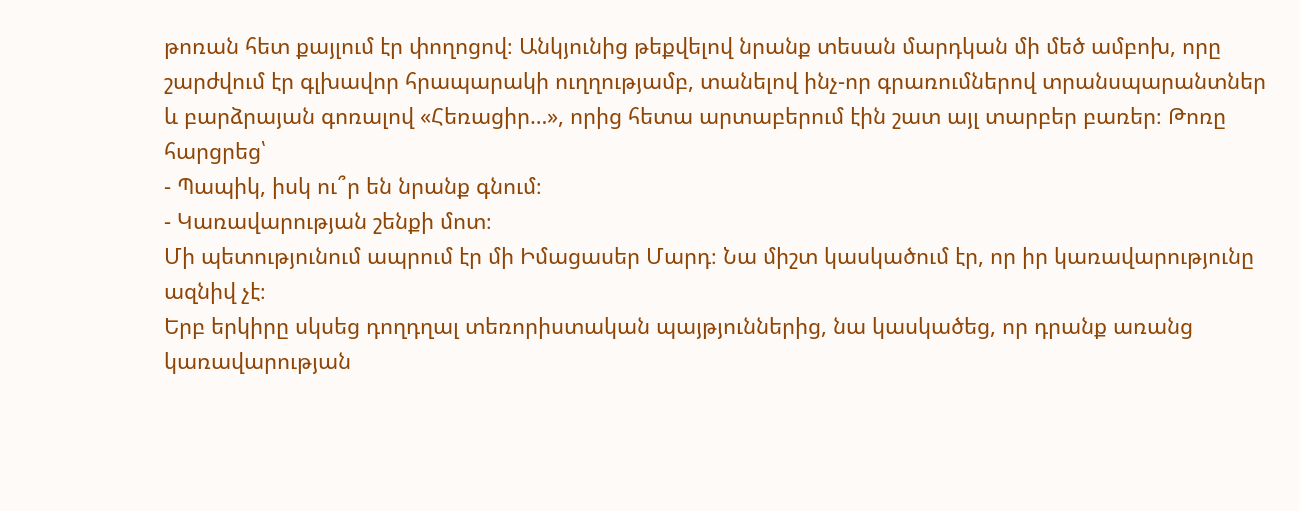թոռան հետ քայլում էր փողոցով։ Անկյունից թեքվելով նրանք տեսան մարդկան մի մեծ ամբոխ, որը շարժվում էր գլխավոր հրապարակի ուղղությամբ, տանելով ինչ-որ գրառումներով տրանսպարանտներ և բարձրայան գոռալով «Հեռացիր…», որից հետա արտաբերում էին շատ այլ տարբեր բառեր։ Թոռը հարցրեց՝
- Պապիկ, իսկ ու՞ր են նրանք գնում։
- Կառավարության շենքի մոտ։
Մի պետությունում ապրում էր մի Իմացասեր Մարդ։ Նա միշտ կասկածում էր, որ իր կառավարությունը ազնիվ չէ։
Երբ երկիրը սկսեց դողդղալ տեռորիստական պայթյուններից, նա կասկածեց, որ դրանք առանց կառավարության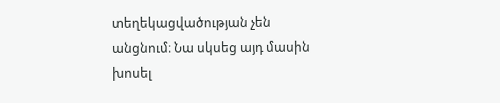տեղեկացվածության չեն անցնում։ Նա սկսեց այդ մասին խոսել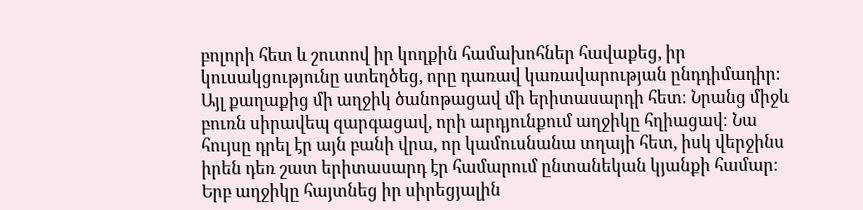բոլորի հետ և շուտով իր կողքին համախոհներ հավաքեց, իր կուսակցությունը ստեղծեց, որը դառավ կառավարության ընդդիմադիր։
Այլ քաղաքից մի աղջիկ ծանոթացավ մի երիտասարդի հետ։ Նրանց միջև բուռն սիրավեպ զարգացավ, որի արդյունքում աղջիկը հղիացավ։ Նա հույսը դրել էր այն բանի վրա, որ կամուսնանա տղայի հետ, իսկ վերջինս իրեն դեռ շատ երիտասարդ էր համարում ընտանեկան կյանքի համար։
Երբ աղջիկը հայտնեց իր սիրեցյալին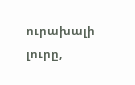ուրախալի լուրը,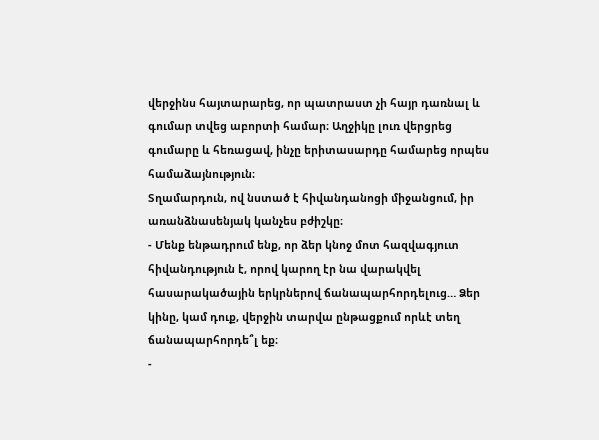վերջինս հայտարարեց, որ պատրաստ չի հայր դառնալ և գումար տվեց աբորտի համար։ Աղջիկը լուռ վերցրեց գումարը և հեռացավ, ինչը երիտասարդը համարեց որպես համաձայնություն։
Տղամարդուն, ով նստած է հիվանդանոցի միջանցում, իր առանձնասենյակ կանչես բժիշկը։
- Մենք ենթադրում ենք, որ ձեր կնոջ մոտ հազվագյուտ հիվանդություն է, որով կարող էր նա վարակվել հասարակածային երկրներով ճանապարհորդելուց… Ձեր կինը, կամ դուք, վերջին տարվա ընթացքում որևէ տեղ ճանապարհորդե՞լ եք։
-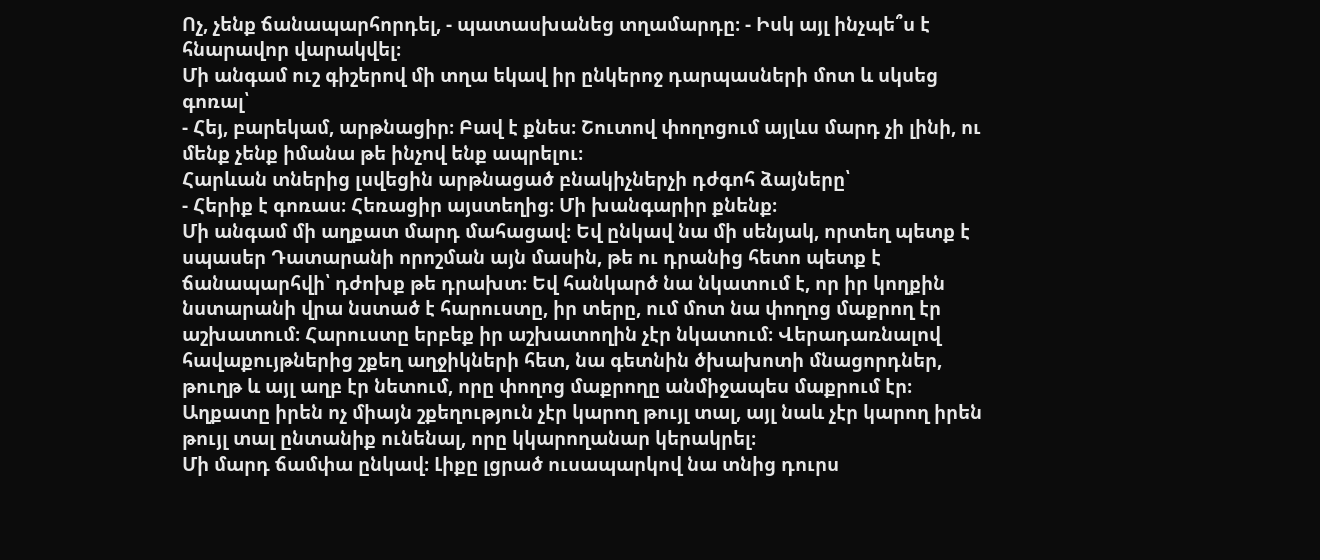Ոչ, չենք ճանապարհորդել, - պատասխանեց տղամարդը։ - Իսկ այլ ինչպե՞ս է հնարավոր վարակվել։
Մի անգամ ուշ գիշերով մի տղա եկավ իր ընկերոջ դարպասների մոտ և սկսեց գոռալ՝
- Հեյ, բարեկամ, արթնացիր։ Բավ է քնես։ Շուտով փողոցում այլևս մարդ չի լինի, ու մենք չենք իմանա թե ինչով ենք ապրելու։
Հարևան տներից լսվեցին արթնացած բնակիչներչի դժգոհ ձայները՝
- Հերիք է գոռաս։ Հեռացիր այստեղից։ Մի խանգարիր քնենք։
Մի անգամ մի աղքատ մարդ մահացավ։ Եվ ընկավ նա մի սենյակ, որտեղ պետք է սպասեր Դատարանի որոշման այն մասին, թե ու դրանից հետո պետք է ճանապարհվի՝ դժոխք թե դրախտ։ Եվ հանկարծ նա նկատում է, որ իր կողքին նստարանի վրա նստած է հարուստը, իր տերը, ում մոտ նա փողոց մաքրող էր աշխատում։ Հարուստը երբեք իր աշխատողին չէր նկատում։ Վերադառնալով հավաքույթներից շքեղ աղջիկների հետ, նա գետնին ծխախոտի մնացորդներ, թուղթ և այլ աղբ էր նետում, որը փողոց մաքրողը անմիջապես մաքրում էր։ Աղքատը իրեն ոչ միայն շքեղություն չէր կարող թույլ տալ, այլ նաև չէր կարող իրեն թույլ տալ ընտանիք ունենալ, որը կկարողանար կերակրել։
Մի մարդ ճամփա ընկավ։ Լիքը լցրած ուսապարկով նա տնից դուրս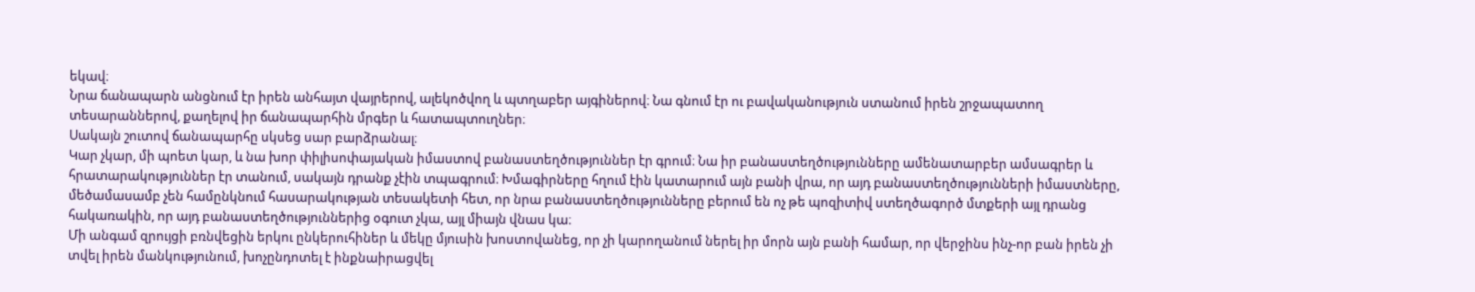եկավ։
Նրա ճանապարն անցնում էր իրեն անհայտ վայրերով, ալեկոծվող և պտղաբեր այգիներով։ Նա գնում էր ու բավականություն ստանում իրեն շրջապատող տեսարաններով, քաղելով իր ճանապարհին մրգեր և հատապտուղներ։
Սակայն շուտով ճանապարհը սկսեց սար բարձրանալ։
Կար չկար, մի պոետ կար, և նա խոր փիլիսոփայական իմաստով բանաստեղծություններ էր գրում։ Նա իր բանաստեղծությունները ամենատարբեր ամսագրեր և հրատարակություններ էր տանում, սակայն դրանք չէին տպագրում։ Խմագիրները հղում էին կատարում այն բանի վրա, որ այդ բանաստեղծությունների իմաստները, մեծամասամբ չեն համընկնում հասարակության տեսակետի հետ, որ նրա բանաստեղծությունները բերում են ոչ թե պոզիտիվ ստեղծագործ մտքերի այլ դրանց հակառակին, որ այդ բանաստեղծություններից օգուտ չկա, այլ միայն վնաս կա։
Մի անգամ զրույցի բռնվեցին երկու ընկերուհիներ և մեկը մյուսին խոստովանեց, որ չի կարողանում ներել իր մորն այն բանի համար, որ վերջինս ինչ-որ բան իրեն չի տվել իրեն մանկությունում, խոչընդոտել է ինքնաիրացվել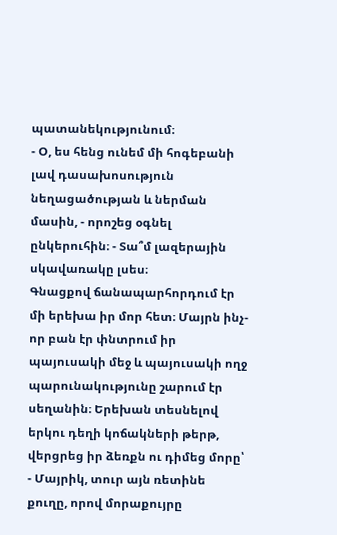պատանեկությունում։
- Օ, ես հենց ունեմ մի հոգեբանի լավ դասախոսություն նեղացածության և ներման մասին, - որոշեց օգնել ընկերուհին։ - Տա՞մ լազերային սկավառակը լսես։
Գնացքով ճանապարհորդում էր մի երեխա իր մոր հետ։ Մայրն ինչ-որ բան էր փնտրում իր պայուսակի մեջ և պայուսակի ողջ պարունակությունը շարում էր սեղանին։ Երեխան տեսնելով երկու դեղի կոճակների թերթ, վերցրեց իր ձեռքն ու դիմեց մորը՝
- Մայրիկ, տուր այն ռետինե քուղը, որով մորաքույրը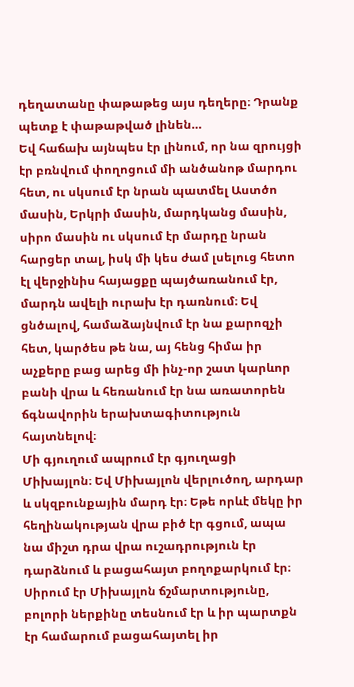դեղատանը փաթաթեց այս դեղերը։ Դրանք պետք է փաթաթված լինեն…
Եվ հաճախ այնպես էր լինում, որ նա զրույցի էր բռնվում փողոցում մի անծանոթ մարդու հետ, ու սկսում էր նրան պատմել Աստծո մասին, Երկրի մասին, մարդկանց մասին, սիրո մասին ու սկսում էր մարդը նրան հարցեր տալ, իսկ մի կես ժամ լսելուց հետո էլ վերջինիս հայացքը պայծառանում էր, մարդն ավելի ուրախ էր դառնում։ Եվ ցնծալով, համաձայնվում էր նա քարոզչի հետ, կարծես թե նա, այ հենց հիմա իր աչքերը բաց արեց մի ինչ-որ շատ կարևոր բանի վրա և հեռանում էր նա առատորեն ճգնավորին երախտագիտություն հայտնելով։
Մի գյուղում ապրում էր գյուղացի Միխայլոն։ Եվ Միխայլոն վերլուծող, արդար և սկզբունքային մարդ էր։ Եթե որևէ մեկը իր հեղինակության վրա բիծ էր գցում, ապա նա միշտ դրա վրա ուշադրություն էր դարձնում և բացահայտ բողոքարկում էր։ Սիրում էր Միխայլոն ճշմարտությունը, բոլորի ներքինը տեսնում էր և իր պարտքն էր համարում բացահայտել իր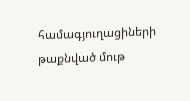համագյուղացիների թաքնված մութ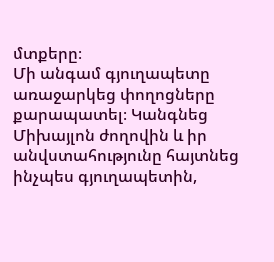մտքերը։
Մի անգամ գյուղապետը առաջարկեց փողոցները քարապատել։ Կանգնեց Միխայլոն ժողովին և իր անվստահությունը հայտնեց ինչպես գյուղապետին,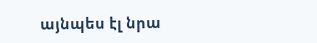այնպես էլ նրա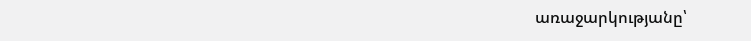առաջարկությանը՝